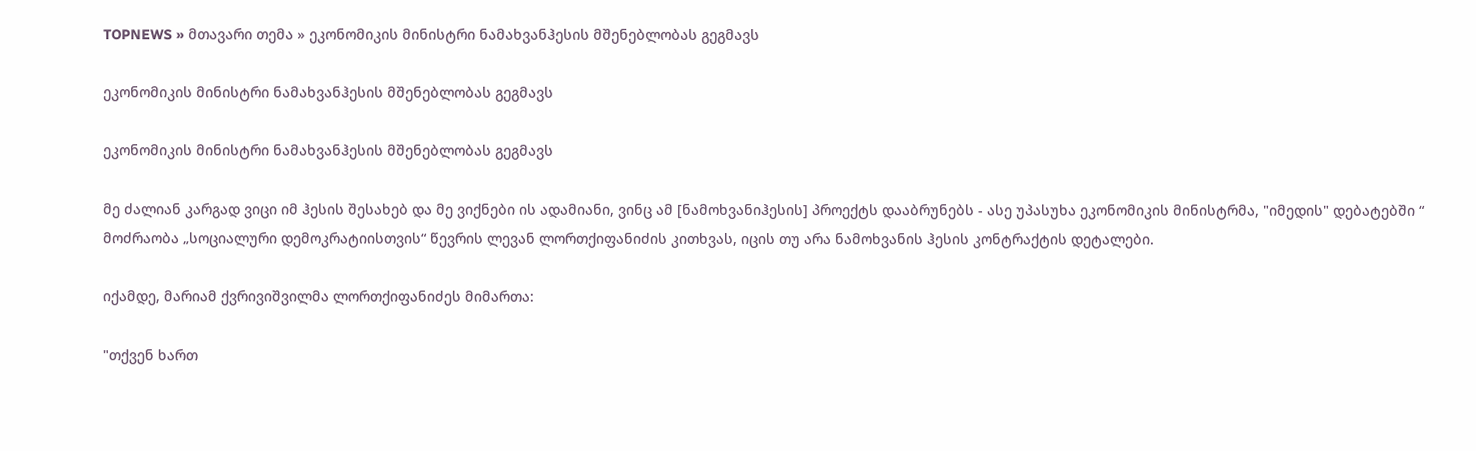TOPNEWS » მთავარი თემა » ეკონომიკის მინისტრი ნამახვანჰესის მშენებლობას გეგმავს

ეკონომიკის მინისტრი ნამახვანჰესის მშენებლობას გეგმავს

ეკონომიკის მინისტრი ნამახვანჰესის მშენებლობას გეგმავს

მე ძალიან კარგად ვიცი იმ ჰესის შესახებ და მე ვიქნები ის ადამიანი, ვინც ამ [ნამოხვანიჰესის] პროექტს დააბრუნებს - ასე უპასუხა ეკონომიკის მინისტრმა, "იმედის" დებატებში “ მოძრაობა „სოციალური დემოკრატიისთვის“ წევრის ლევან ლორთქიფანიძის კითხვას, იცის თუ არა ნამოხვანის ჰესის კონტრაქტის დეტალები.

იქამდე, მარიამ ქვრივიშვილმა ლორთქიფანიძეს მიმართა:

"თქვენ ხართ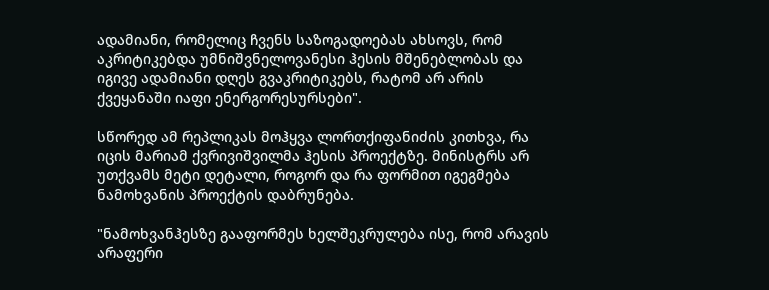ადამიანი, რომელიც ჩვენს საზოგადოებას ახსოვს, რომ აკრიტიკებდა უმნიშვნელოვანესი ჰესის მშენებლობას და იგივე ადამიანი დღეს გვაკრიტიკებს, რატომ არ არის ქვეყანაში იაფი ენერგორესურსები".

სწორედ ამ რეპლიკას მოჰყვა ლორთქიფანიძის კითხვა, რა იცის მარიამ ქვრივიშვილმა ჰესის პროექტზე. მინისტრს არ უთქვამს მეტი დეტალი, როგორ და რა ფორმით იგეგმება ნამოხვანის პროექტის დაბრუნება.

"ნამოხვანჰესზე გააფორმეს ხელშეკრულება ისე, რომ არავის არაფერი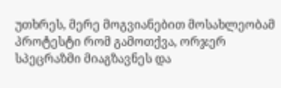უთხრეს, მერე მოგვიანებით მოსახლეობამ პროტესტი რომ გამოთქვა, ორჯერ სპეცრაზმი მიაგზავნეს და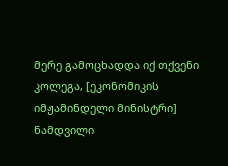მერე გამოცხადდა იქ თქვენი კოლეგა, [ეკონომიკის იმჟამინდელი მინისტრი] ნამდვილი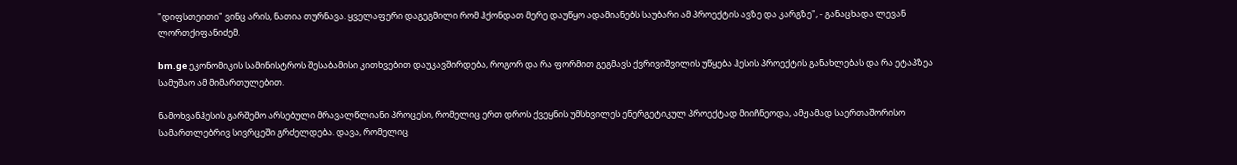"დიფსთეითი" ვინც არის, ნათია თურნავა. ყველაფერი დაგეგმილი რომ ჰქონდათ მერე დაუწყო ადამიანებს საუბარი ამ პროექტის ავზე და კარგზე", - განაცხადა ლევან ლორთქიფანიძემ.

bm.ge ეკონომიკის სამინისტროს შესაბამისი კითხვებით დაუკავშირდება, როგორ და რა ფორმით გეგმავს ქვრივიშვილის უწყება ჰესის პროექტის განახლებას და რა ეტაპზეა სამუშაო ამ მიმართულებით.

ნამოხვანჰესის გარშემო არსებული მრავალწლიანი პროცესი, რომელიც ერთ დროს ქვეყნის უმსხვილეს ენერგეტიკულ პროექტად მიიჩნეოდა, ამჟამად საერთაშორისო სამართლებრივ სივრცეში გრძელდება. დავა, რომელიც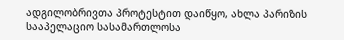ადგილობრივთა პროტესტით დაიწყო, ახლა პარიზის სააპელაციო სასამართლოსა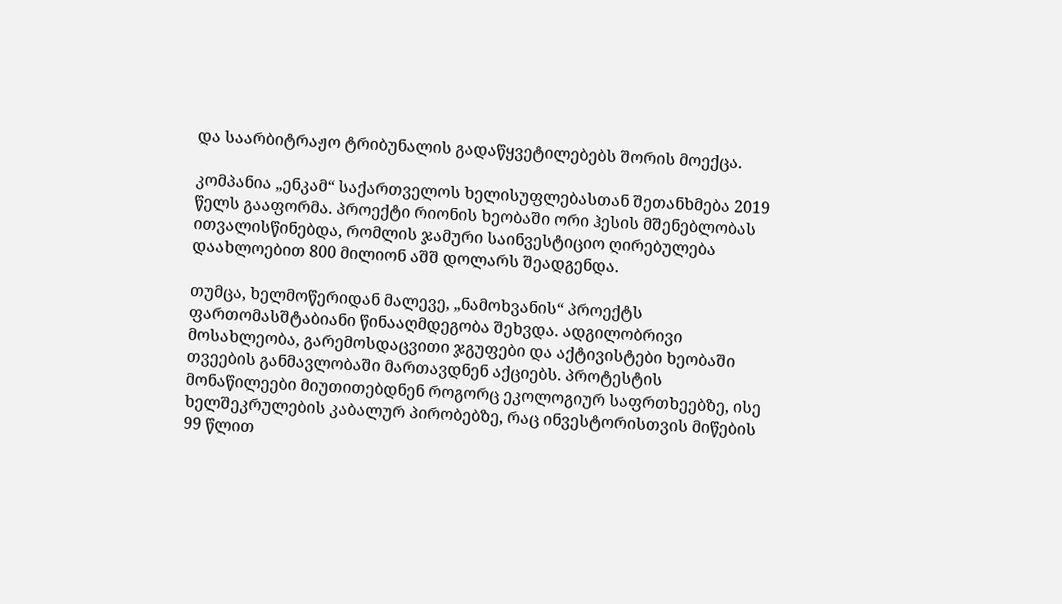და საარბიტრაჟო ტრიბუნალის გადაწყვეტილებებს შორის მოექცა.

კომპანია „ენკამ“ საქართველოს ხელისუფლებასთან შეთანხმება 2019 წელს გააფორმა. პროექტი რიონის ხეობაში ორი ჰესის მშენებლობას ითვალისწინებდა, რომლის ჯამური საინვესტიციო ღირებულება დაახლოებით 800 მილიონ აშშ დოლარს შეადგენდა.

თუმცა, ხელმოწერიდან მალევე, „ნამოხვანის“ პროექტს ფართომასშტაბიანი წინააღმდეგობა შეხვდა. ადგილობრივი მოსახლეობა, გარემოსდაცვითი ჯგუფები და აქტივისტები ხეობაში თვეების განმავლობაში მართავდნენ აქციებს. პროტესტის მონაწილეები მიუთითებდნენ როგორც ეკოლოგიურ საფრთხეებზე, ისე ხელშეკრულების კაბალურ პირობებზე, რაც ინვესტორისთვის მიწების 99 წლით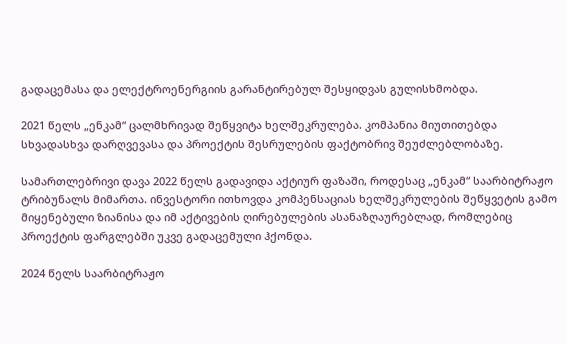გადაცემასა და ელექტროენერგიის გარანტირებულ შესყიდვას გულისხმობდა.

2021 წელს „ენკამ“ ცალმხრივად შეწყვიტა ხელშეკრულება. კომპანია მიუთითებდა სხვადასხვა დარღვევასა და პროექტის შესრულების ფაქტობრივ შეუძლებლობაზე.

სამართლებრივი დავა 2022 წელს გადავიდა აქტიურ ფაზაში, როდესაც „ენკამ“ საარბიტრაჟო ტრიბუნალს მიმართა. ინვესტორი ითხოვდა კომპენსაციას ხელშეკრულების შეწყვეტის გამო მიყენებული ზიანისა და იმ აქტივების ღირებულების ასანაზღაურებლად, რომლებიც პროექტის ფარგლებში უკვე გადაცემული ჰქონდა.

2024 წელს საარბიტრაჟო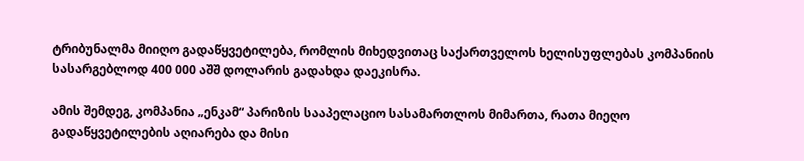ტრიბუნალმა მიიღო გადაწყვეტილება, რომლის მიხედვითაც საქართველოს ხელისუფლებას კომპანიის სასარგებლოდ 400 000 აშშ დოლარის გადახდა დაეკისრა.

ამის შემდეგ, კომპანია „ენკამ“ პარიზის სააპელაციო სასამართლოს მიმართა, რათა მიეღო გადაწყვეტილების აღიარება და მისი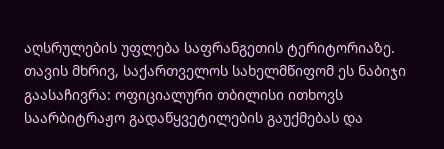აღსრულების უფლება საფრანგეთის ტერიტორიაზე. თავის მხრივ, საქართველოს სახელმწიფომ ეს ნაბიჯი გაასაჩივრა: ოფიციალური თბილისი ითხოვს საარბიტრაჟო გადაწყვეტილების გაუქმებას და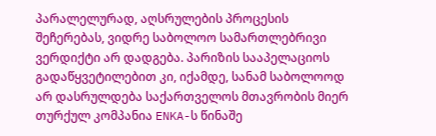პარალელურად, აღსრულების პროცესის შეჩერებას, ვიდრე საბოლოო სამართლებრივი ვერდიქტი არ დადგება. პარიზის სააპელაციოს გადაწყვეტილებით კი, იქამდე, სანამ საბოლოოდ არ დასრულდება საქართველოს მთავრობის მიერ თურქულ კომპანია ENKA-ს წინაშე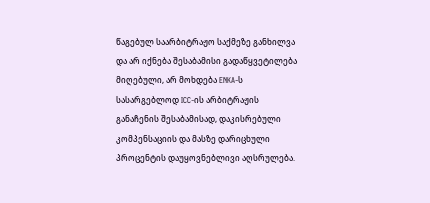წაგებულ საარბიტრაჟო საქმეზე განხილვა და არ იქნება შესაბამისი გადაწყვეტილება მიღებული, არ მოხდება ENKA-ს სასარგებლოდ ICC-ის არბიტრაჟის განაჩენის შესაბამისად, დაკისრებული კომპენსაციის და მასზე დარიცხული პროცენტის დაუყოვნებლივი აღსრულება.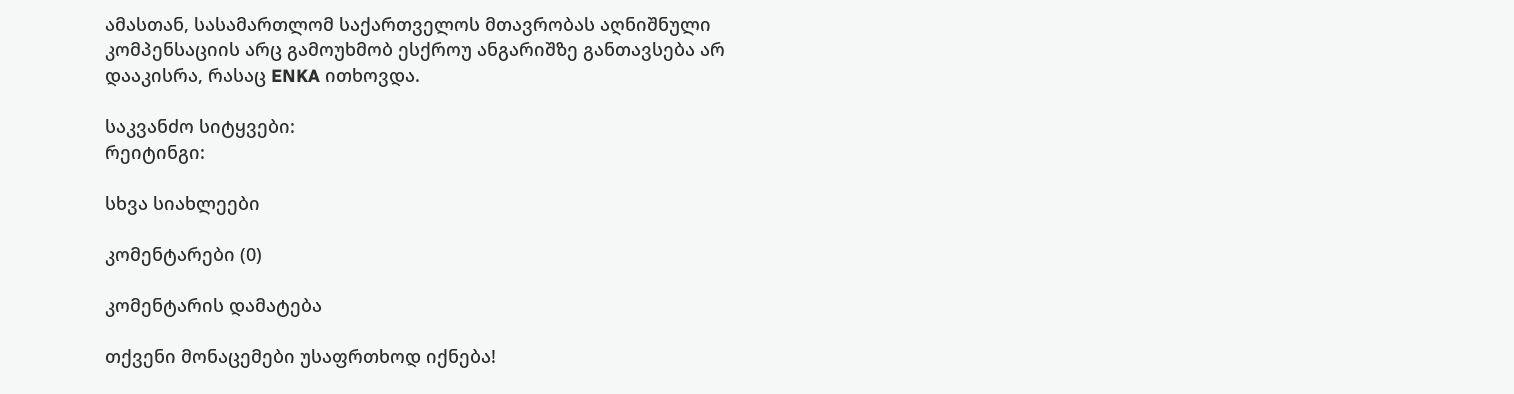ამასთან, სასამართლომ საქართველოს მთავრობას აღნიშნული კომპენსაციის არც გამოუხმობ ესქროუ ანგარიშზე განთავსება არ დააკისრა, რასაც ENKA ითხოვდა.

საკვანძო სიტყვები:
რეიტინგი:

სხვა სიახლეები

კომენტარები (0)

კომენტარის დამატება

თქვენი მონაცემები უსაფრთხოდ იქნება!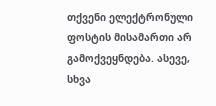თქვენი ელექტრონული ფოსტის მისამართი არ გამოქვეყნდება. ასევე, სხვა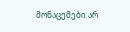მონაცემები არ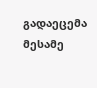გადაეცემა მესამე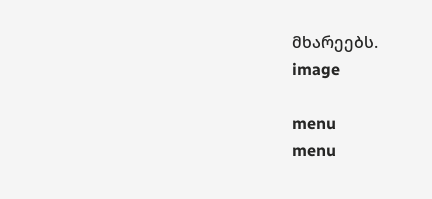მხარეებს.
image

menu
menu